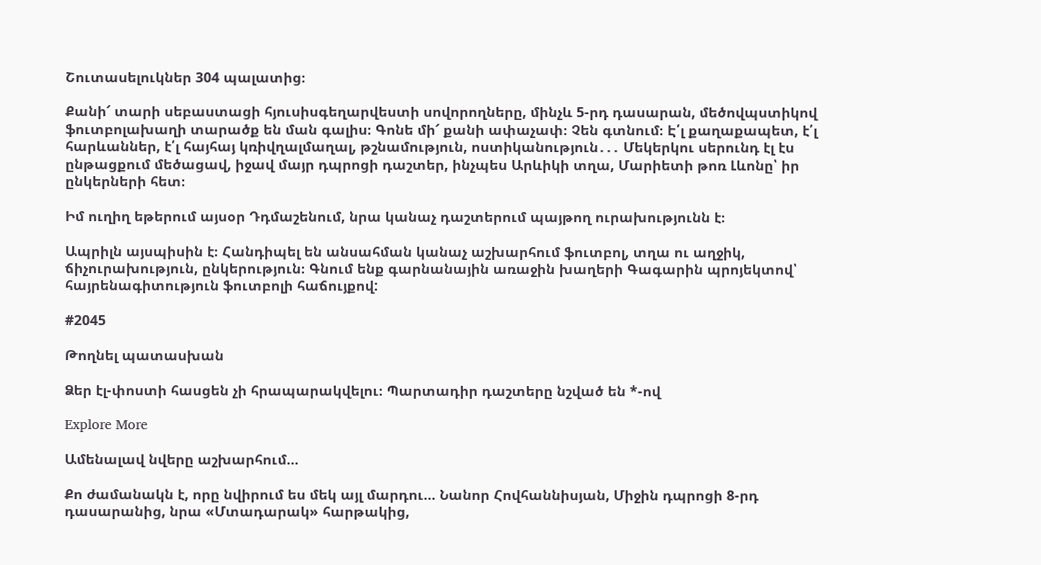Շուտասելուկներ 304 պալատից։

Քանի՜ տարի սեբաստացի հյուսիսգեղարվեստի սովորողները, մինչև 5-րդ դասարան, մեծովպստիկով ֆուտբոլախաղի տարածք են ման գալիս։ Գոնե մի՜ քանի ափաչափ։ Չեն գտնում։ Է՛լ քաղաքապետ, է՛լ հարևաններ, է՛լ հայհայ կռիվղալմաղալ, թշնամություն, ոստիկանություն․․․ Մեկերկու սերունդ էլ էս ընթացքում մեծացավ, իջավ մայր դպրոցի դաշտեր, ինչպես Արևիկի տղա, Մարիետի թոռ Լևոնը՝ իր ընկերների հետ։

Իմ ուղիղ եթերում այսօր Դդմաշենում, նրա կանաչ դաշտերում պայթող ուրախությունն է։

Ապրիլն այսպիսին է։ Հանդիպել են անսահման կանաչ աշխարհում ֆուտբոլ, տղա ու աղջիկ, ճիչուրախություն, ընկերություն։ Գնում ենք գարնանային առաջին խաղերի Գագարին պրոյեկտով՝ հայրենագիտություն ֆուտբոլի հաճույքով:

#2045

Թողնել պատասխան

Ձեր էլ-փոստի հասցեն չի հրապարակվելու։ Պարտադիր դաշտերը նշված են *-ով

Explore More

Ամենալավ նվերը աշխարհում…

Քո ժամանակն է, որը նվիրում ես մեկ այլ մարդու… Նանոր Հովհաննիսյան, Միջին դպրոցի 8-րդ դասարանից, նրա «Մտադարակ» հարթակից,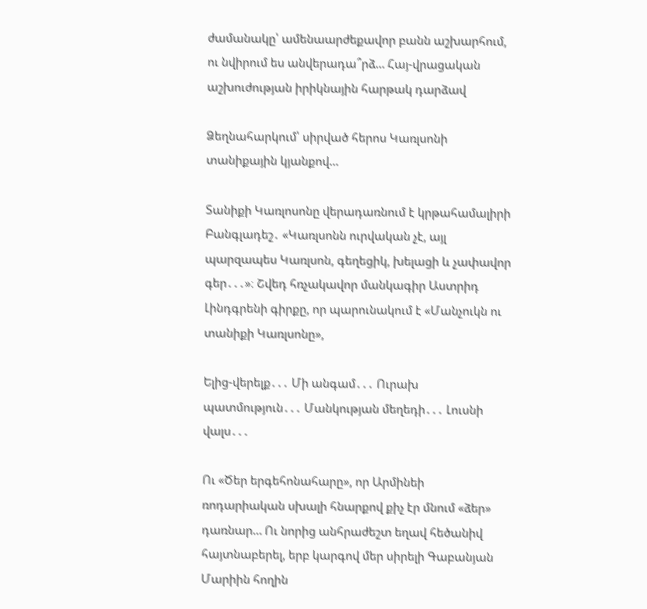ժամանակը՝ ամենաարժեքավոր բանն աշխարհում, ու նվիրում ես անվերադա՞րձ… Հայ-վրացական աշխուժության իրիկնային հարթակ դարձավ

Ձեղնահարկում՝ սիրված հերոս Կառլսոնի տանիքային կյանքով…

Տանիքի Կառլոսոնը վերադառնում է կրթահամալիրի Բանգլադեշ․ «Կառլսոնն ուրվական չէ, այլ պարզապես Կառլսոն, գեղեցիկ, խելացի և չափավոր գեր․․․»։ Շվեդ հռչակավոր մանկագիր Աստրիդ Լինդգրենի գիրքը, որ պարունակում է «Մանչուկն ու տանիքի Կառլսոնը»,

Ելից-վերելք․․․ Մի անգամ․․․ Ուրախ պատմություն․․․ Մանկության մեղեդի․․․ Լուսնի վալս․․․

Ու «Ծեր երգեհոնահարը», որ Արմինեի ռոդարիական սխալի հնարքով քիչ էր մնում «ձեր» դառնար… Ու նորից անհրաժեշտ եղավ հեծանիվ հայտնաբերել, երբ կարգով մեր սիրելի Գաբանյան Մարիին հողին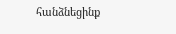հանձնեցինք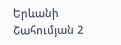Երևանի Շահումյան 2